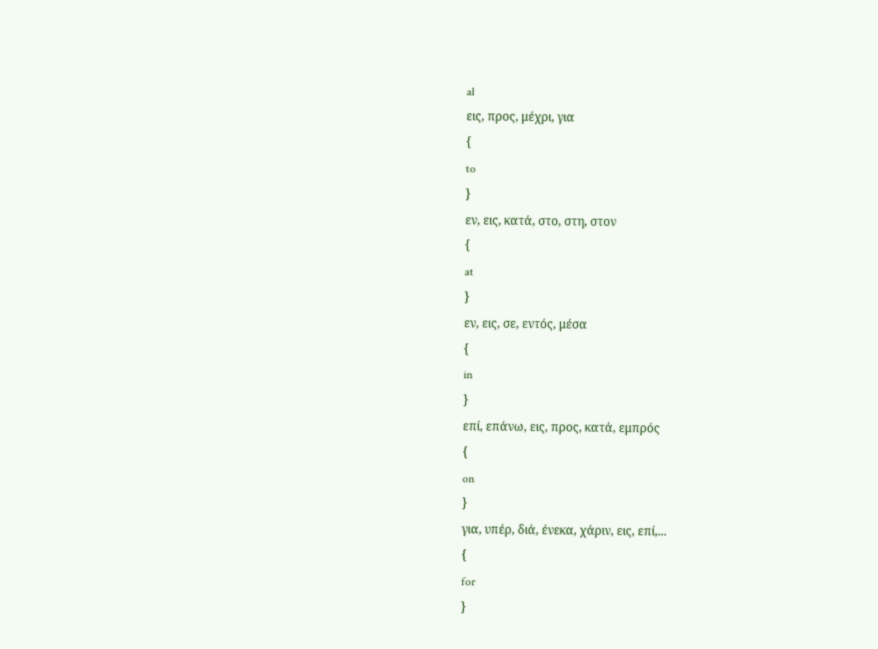al
εις, προς, μέχρι, για
{
to
}
εν, εις, κατά, στο, στη, στον
{
at
}
εν, εις, σε, εντός, μέσα
{
in
}
επί, επάνω, εις, προς, κατά, εμπρός
{
on
}
για, υπέρ, διά, ένεκα, χάριν, εις, επί,...
{
for
}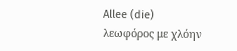Allee (die)
λεωφόρος με χλόην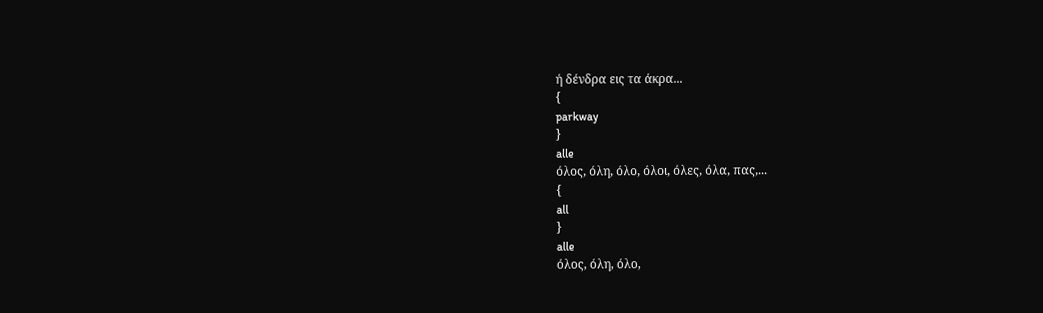ή δένδρα εις τα άκρα...
{
parkway
}
alle
όλος, όλη, όλο, όλοι, όλες, όλα, πας,...
{
all
}
alle
όλος, όλη, όλο,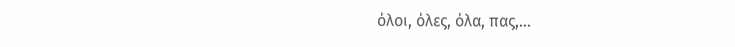όλοι, όλες, όλα, πας,...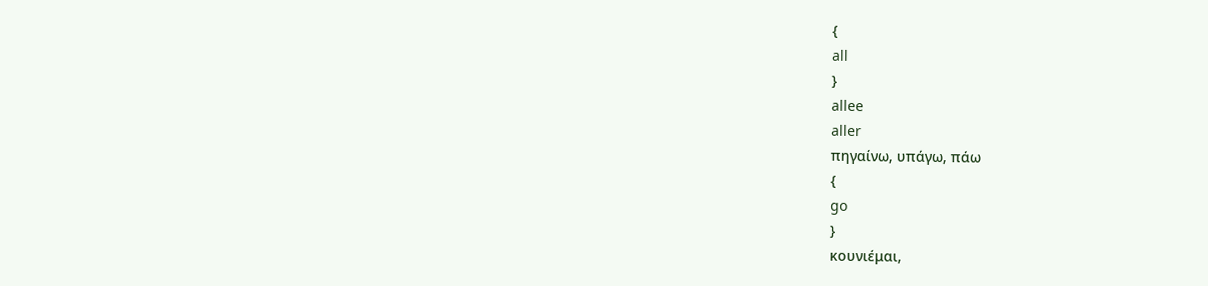{
all
}
allee
aller
πηγαίνω, υπάγω, πάω
{
go
}
κουνιέμαι,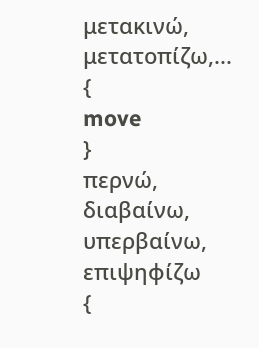μετακινώ, μετατοπίζω,...
{
move
}
περνώ, διαβαίνω, υπερβαίνω, επιψηφίζω
{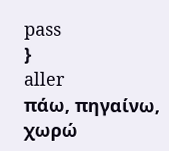pass
}
aller
πάω, πηγαίνω, χωρώ